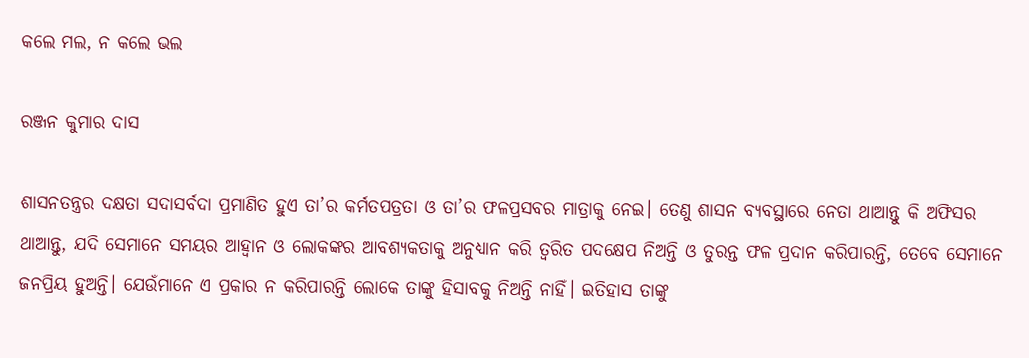କଲେ ମଲ, ନ କଲେ ଭଲ

ରଞ୍ଜନ କୁମାର ଦାସ

ଶାସନତନ୍ତ୍ରର ଦକ୍ଷତା ସଦାସର୍ବଦା ପ୍ରମାଣିତ ହୁଏ ତା’ର କର୍ମତପତ୍ରତା ଓ ତା’ର ଫଳପ୍ରସବର ମାତ୍ରାକୁ ନେଇ। ତେଣୁ ଶାସନ ବ୍ୟବସ୍ଥାରେ ନେତା ଥାଆନ୍ତୁ କି ଅଫିସର ଥାଆନ୍ତୁ, ଯଦି ସେମାନେ ସମୟର ଆହ୍ବାନ ଓ ଲୋକଙ୍କର ଆବଶ୍ୟକତାକୁ ଅନୁଧ୍ୟାନ କରି ତ୍ୱରିତ ପଦକ୍ଷେପ ନିଅନ୍ତି ଓ ତୁରନ୍ତ ଫଳ ପ୍ରଦାନ କରିପାରନ୍ତି, ତେବେ ସେମାନେ ଜନପ୍ରିୟ ହୁଅନ୍ତି। ଯେଉଁମାନେ ଏ ପ୍ରକାର ନ କରିପାରନ୍ତି ଲୋକେ ତାଙ୍କୁ ହିସାବକୁ ନିଅନ୍ତି ନାହିଁ। ଇତିହାସ ତାଙ୍କୁ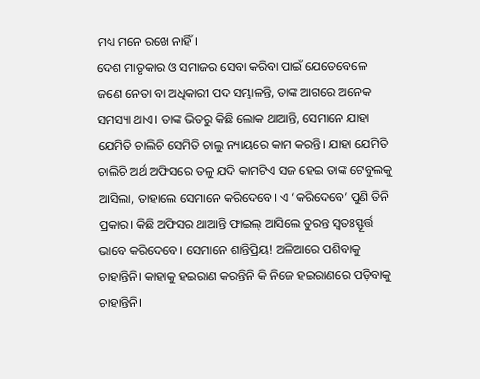ମଧ୍ୟ ମନେ ରଖେ ନାହିଁ।
ଦେଶ ମାତୃକାର ଓ ସମାଜର ସେବା କରିବା ପାଇଁ ଯେତେବେଳେ ଜଣେ ନେତା ବା ଅଧିକାରୀ ପଦ ସମ୍ଭାଳନ୍ତି, ତାଙ୍କ ଆଗରେ ଅନେକ ସମସ୍ୟା ଥାଏ। ତାଙ୍କ ଭିତରୁ କିଛି ଲୋକ ଥାଆନ୍ତି, ସେମାନେ ଯାହା ଯେମିତି ଚାଲିଚି ସେମିତି ଚାଲୁ ନ୍ୟାୟରେ କାମ କରନ୍ତି। ଯାହା ଯେମିତି ଚାଲିଚି ଅର୍ଥ ଅଫିସରେ ତଳୁ ଯଦି କାମଟିଏ ସଜ ହେଇ ତାଙ୍କ ଟେବୁଲକୁ ଆସିଲା, ତାହାଲେ ସେମାନେ କରିଦେବେ। ଏ ‘କରିଦେବେ’ ପୁଣି ତିନି ପ୍ରକାର। କିଛି ଅଫିସର ଥାଆନ୍ତି ଫାଇଲ୍‌ ଆସିଲେ ତୁରନ୍ତ ସ୍ବତଃସ୍ଫୂର୍ତ୍ତ ଭାବେ କରିଦେବେ। ସେମାନେ ଶାନ୍ତିପ୍ରିୟ! ଅଳିଆରେ ପଶିବାକୁ ଚାହାନ୍ତିନି। କାହାକୁ ହଇରାଣ କରନ୍ତିନି କି ନିଜେ ହଇରାଣରେ ପଡ଼ିବାକୁ ଚାହାନ୍ତିନି।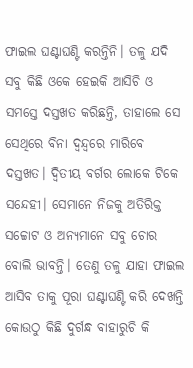ଫାଇଲ ଘଣ୍ଟାଘଣ୍ଟି କରନ୍ତିନି। ତଳୁ ଯଦି ସବୁ କିଛି ଓକେ ହେଇକି ଆସିଚି ଓ ସମସ୍ତେ ଦସ୍ତଖତ କରିଛନ୍ତି, ତାହାଲେ ସେ ସେଥିରେ ବିନା ଦ୍ୱନ୍ଦ୍ୱରେ ମାରିବେ ଦସ୍ତଖତ। ଦ୍ୱିତୀୟ ବର୍ଗର ଲୋକେ ଟିକେ ସନ୍ଦେହୀ। ସେମାନେ ନିଜକୁ ଅତିରିକ୍ତ ସଚ୍ଚୋଟ ଓ ଅନ୍ୟମାନେ ସବୁ ଚୋର ବୋଲି ଭାବନ୍ତି। ତେଣୁ ତଳୁ ଯାହା ଫାଇଲ ଆସିବ ତାକୁ ପୂରା ଘଣ୍ଟାଘଣ୍ଟି କରି ଦେଖନ୍ତି କୋଉଠୁ କିଛି ଦୁର୍ଗନ୍ଧ ବାହାରୁଚି କି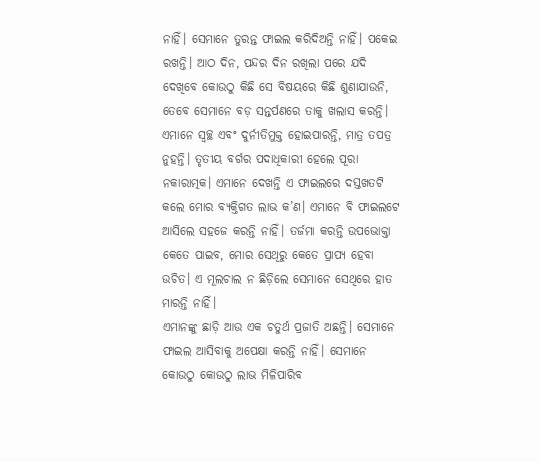ନାହିଁ। ସେମାନେ ତୁରନ୍ତ ଫାଇଲ କରିଦିଅନ୍ତି ନାହିଁ। ପକେଇ ରଖନ୍ତି। ଆଠ ଦିନ, ପନ୍ଦର ଦିନ ରଖିଲା ପରେ ଯଦି ଦେଖିବେ କୋଉଠୁ କିଛି ସେ ବିଷୟରେ କିଛି ଶୁଣାଯାଉନି, ତେବେ ସେମାନେ ବଡ଼ ସନ୍ତର୍ପଣରେ ତାକୁ ଖଲାସ କରନ୍ତି। ଏମାନେ ସ୍ବଚ୍ଛ ଏବଂ ଦୁର୍ନୀତିମୁକ୍ତ ହୋଇପାରନ୍ତି, ମାତ୍ର ତପତ୍ର ନୁହନ୍ତି। ତୃତୀୟ ବର୍ଗର ପଦାଧିକାରୀ ହେଲେ ପୂରା ନକାରାତ୍ମକ। ଏମାନେ ଦେଖନ୍ତି ଏ ଫାଇଲରେ ଦସ୍ତଖତଟି କଲେ ମୋର ବ୍ୟକ୍ତିଗତ ଲାଭ କ’ଣ। ଏମାନେ ବି ଫାଇଲଟେ ଆସିଲେ ସହଜେ କରନ୍ତି ନାହିଁ। ତର୍ଜମା କରନ୍ତି ଉପଭୋକ୍ତା କେତେ ପାଇବ, ମୋର ସେଥିରୁ କେତେ ପ୍ରାପ୍ୟ ହେବା ଉଚିତ। ଏ ମୂଲଚାଲ ନ ଛିଡ଼ିଲେ ସେମାନେ ସେଥିରେ ହାତ ମାରନ୍ତି ନାହିଁ।
ଏମାନଙ୍କୁ ଛାଡ଼ି ଆଉ ଏକ ଚତୁର୍ଥ ପ୍ରଜାତି ଅଛନ୍ତି। ସେମାନେ ଫାଇଲ ଆସିବାକୁ ଅପେକ୍ଷା କରନ୍ତି ନାହିଁ। ସେମାନେ କୋଉଠୁ କୋଉଠୁ ଲାଭ ମିଳିପାରିବ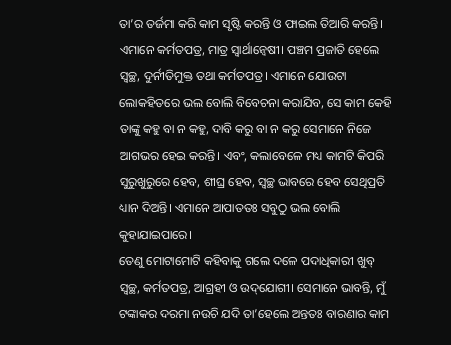ତା’ର ତର୍ଜମା କରି କାମ ସୃଷ୍ଟି କରନ୍ତି ଓ ଫାଇଲ ତିଆରି କରନ୍ତି। ଏମାନେ କର୍ମତପତ୍ର, ମାତ୍ର ସ୍ବାର୍ଥାନ୍ବେଷୀ। ପଞ୍ଚମ ପ୍ରଜାତି ହେଲେ ସ୍ବଚ୍ଛ, ଦୁର୍ନୀତିମୁକ୍ତ ତଥା କର୍ମତପତ୍ର। ଏମାନେ ଯୋଉଟା ଲୋକହିତରେ ଭଲ ବୋଲି ବିବେଚନା କରାଯିବ, ସେ କାମ କେହି ତାଙ୍କୁ କହୁ ବା ନ କହୁ, ଦାବି କରୁ ବା ନ କରୁ ସେମାନେ ନିଜେ ଆଗଭର ହେଇ କରନ୍ତି। ଏବଂ, କଲାବେଳେ ମଧ୍ୟ କାମଟି କିପରି ସୁରୁଖୁରୁରେ ହେବ, ଶୀଘ୍ର ହେବ, ସ୍ବଚ୍ଛ ଭାବରେ ହେବ ସେଥିପ୍ରତି ଧ୍ୟାନ ଦିଅନ୍ତି। ଏମାନେ ଆପାତତଃ ସବୁଠୁ ଭଲ ବୋଲି କୁହାଯାଇପାରେ।
ତେଣୁ ମୋଟାମୋଟି କହିବାକୁ ଗଲେ ଦଳେ ପଦାଧିକାରୀ ଖୁବ୍‌ ସ୍ବଚ୍ଛ, କର୍ମତପତ୍ର, ଆଗ୍ରହୀ ଓ ଉଦ୍‌ଯୋଗୀ। ସେମାନେ ଭାବନ୍ତି, ମୁଁ ଟଙ୍କାକର ଦରମା ନଉଚି ଯଦି ତା’ହେଲେ ଅନ୍ତତଃ ବାରଣାର କାମ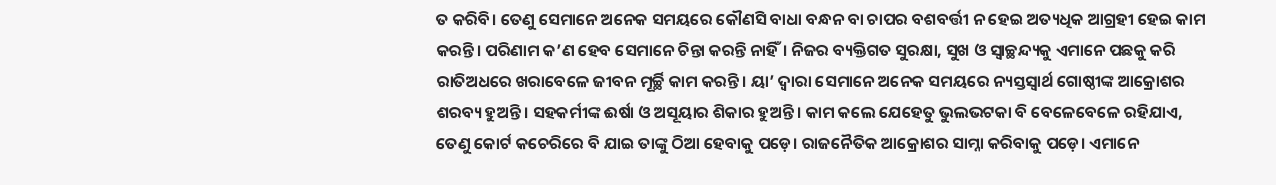ତ କରିବି। ତେଣୁ ସେମାନେ ଅନେକ ସମୟରେ କୌଣସି ବାଧା ବନ୍ଧନ ବା ଚାପର ବଶବର୍ତ୍ତୀ ନ ହେଇ ଅତ୍ୟଧିକ ଆଗ୍ରହୀ ହେଇ କାମ କରନ୍ତି। ପରିଣାମ କ’ଣ ହେବ ସେମାନେ ଚିନ୍ତା କରନ୍ତି ନାହିଁ। ନିଜର ବ୍ୟକ୍ତିଗତ ସୁରକ୍ଷା, ସୁଖ ଓ ସ୍ବାଚ୍ଛନ୍ଦ୍ୟକୁ ଏମାନେ ପଛକୁ କରି ରାତିଅଧରେ ଖରାବେଳେ ଜୀବନ ମୂର୍ଚ୍ଛି କାମ କରନ୍ତି। ୟା’ ଦ୍ୱାରା ସେମାନେ ଅନେକ ସମୟରେ ନ୍ୟସ୍ତସ୍ବାର୍ଥ ଗୋଷ୍ଠୀଙ୍କ ଆକ୍ରୋଶର ଶରବ୍ୟ ହୁଅନ୍ତି। ସହକର୍ମୀଙ୍କ ଈର୍ଷା ଓ ଅସୂୟାର ଶିକାର ହୁଅନ୍ତି। କାମ କଲେ ଯେହେତୁ ଭୁଲଭଟକା ବି ବେଳେବେଳେ ରହିଯାଏ, ତେଣୁ କୋର୍ଟ କଚେରିରେ ବି ଯାଇ ତାଙ୍କୁ ଠିଆ ହେବାକୁ ପଡ଼େ। ରାଜନୈତିକ ଆକ୍ରୋଶର ସାମ୍ନା କରିବାକୁ ପଡ଼େ। ଏମାନେ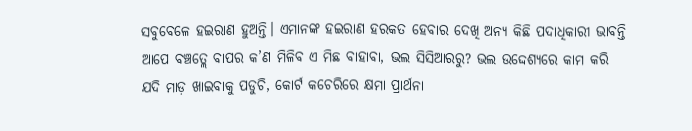ସବୁବେଳେ ହଇରାଣ ହୁଅନ୍ତି। ଏମାନଙ୍କ ହଇରାଣ ହରକତ ହେବାର ଦେଖି ଅନ୍ୟ କିଛି ପଦାଧିକାରୀ ଭାବନ୍ତି ଆପେ ବଞ୍ଚତ୍ଲେ ବାପର କ’ଣ ମିଳିବ ଏ ମିଛ ବାହାବା, ଭଲ ସିସିଆରରୁ? ଭଲ ଉଦ୍ଦେଶ୍ୟରେ କାମ କରି ଯଦି ମାଡ଼ ଖାଇବାକୁ ପଡୁଚି, କୋର୍ଟ କଚେରିରେ କ୍ଷମା ପ୍ରାର୍ଥନା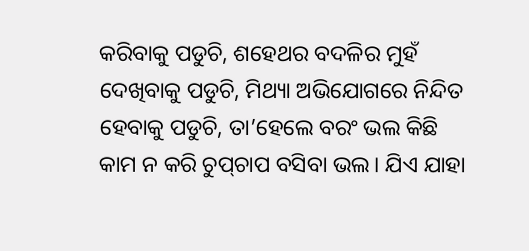କରିବାକୁ ପଡୁଚି, ଶହେଥର ବଦଳିର ମୁହଁ ଦେଖିବାକୁ ପଡୁଚି, ମିଥ୍ୟା ଅଭିଯୋଗରେ ନିନ୍ଦିତ ହେବାକୁ ପଡୁଚି, ତା’ହେଲେ ବରଂ ଭଲ କିଛି କାମ ନ କରି ଚୁପ୍‌ଚାପ ବସିବା ଭଲ। ଯିଏ ଯାହା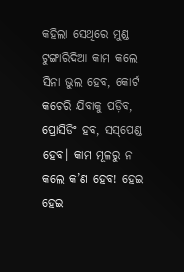କହିଲା ସେଥିରେ ମୁଣ୍ଡ ଟୁଙ୍ଗାରିଦିଆ କାମ କଲେ ସିନା ଭୁଲ ହେବ, କୋର୍ଟ କଚେରି ଯିବାକୁ ପଡ଼ିବ, ପ୍ରୋସିଡିଂ ହବ, ସସ୍‌ପେଣ୍ଡ ହେବ। କାମ ମୂଳରୁ ନ କଲେ କ’ଣ ହେବ! ହେଇ ହେଇ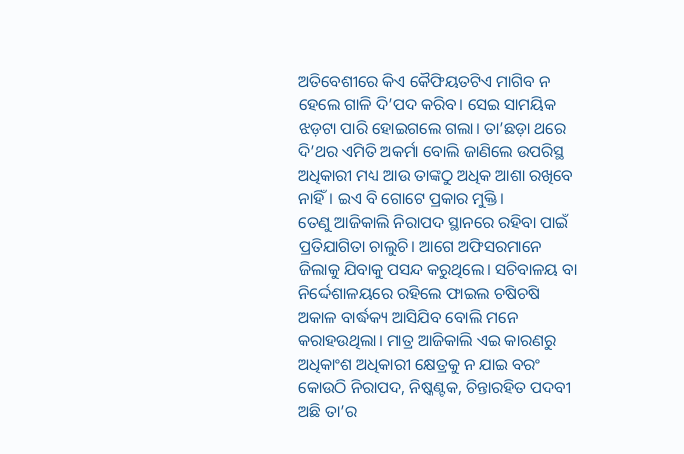ଅତିବେଶୀରେ କିଏ କୈଫିୟତଟିଏ ମାଗିବ ନ ହେଲେ ଗାଳି ଦି’ପଦ କରିବ। ସେଇ ସାମୟିକ ଝଡ଼ଟା ପାରି ହୋଇଗଲେ ଗଲା। ତା’ଛଡ଼ା ଥରେ ଦି’ଥର ଏମିତି ଅକର୍ମା ବୋଲି ଜାଣିଲେ ଉପରିସ୍ଥ ଅଧିକାରୀ ମଧ୍ୟ ଆଉ ତାଙ୍କଠୁ ଅଧିକ ଆଶା ରଖିବେ ନାହିଁ। ଇଏ ବି ଗୋଟେ ପ୍ରକାର ମୁକ୍ତି।
ତେଣୁ ଆଜିକାଲି ନିରାପଦ ସ୍ଥାନରେ ରହିବା ପାଇଁ ପ୍ରତିଯାଗିତା ଚାଲୁଚି। ଆଗେ ଅଫିସରମାନେ ଜିଲାକୁ ଯିବାକୁ ପସନ୍ଦ କରୁଥିଲେ। ସଚିବାଳୟ ବା ନିର୍ଦ୍ଦେଶାଳୟରେ ରହିଲେ ଫାଇଲ ଚଷିଚଷି ଅକାଳ ବାର୍ଦ୍ଧକ୍ୟ ଆସିଯିବ ବୋଲି ମନେ କରାହଉଥିଲା। ମାତ୍ର ଆଜିକାଲି ଏଇ କାରଣରୁ ଅଧିକାଂଶ ଅଧିକାରୀ କ୍ଷେତ୍ରକୁ ନ ଯାଇ ବରଂ କୋଉଠି ନିରାପଦ, ନିଷ୍କଣ୍ଟକ, ଚିନ୍ତାରହିତ ପଦବୀ ଅଛି ତା’ର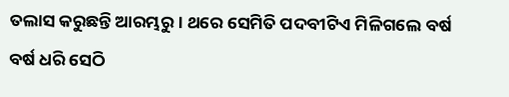ତଲାସ କରୁଛନ୍ତି ଆରମ୍ଭରୁ। ଥରେ ସେମିତି ପଦବୀଟିଏ ମିଳିଗଲେ ବର୍ଷ ବର୍ଷ ଧରି ସେଠି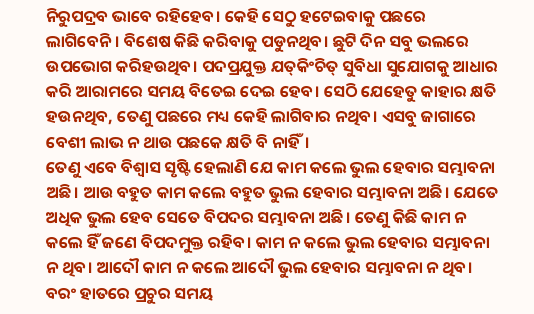ନିରୁପଦ୍ରବ ଭାବେ ରହିହେବ। କେହି ସେଠୁ ହଟେଇବାକୁ ପଛରେ ଲାଗିବେନି। ବିଶେଷ କିଛି କରିବାକୁ ପଡୁନଥିବ। ଛୁଟି ଦିନ ସବୁ ଭଲରେ ଉପଭୋଗ କରିହଉଥିବ। ପଦପ୍ରଯୁକ୍ତ ଯତ୍‌କିଂଚିତ୍‌ ସୁବିଧା ସୁଯୋଗକୁ ଆଧାର କରି ଆରାମରେ ସମୟ ବିତେଇ ଦେଇ ହେବ। ସେଠି ଯେହେତୁ କାହାର କ୍ଷତି ହଉନଥିବ, ତେଣୁ ପଛରେ ମଧ୍ୟ କେହି ଲାଗିବାର ନଥିବ। ଏସବୁ ଜାଗାରେ ବେଶୀ ଲାଭ ନ ଥାଉ ପଛକେ କ୍ଷତି ବି ନାହିଁ।
ତେଣୁ ଏବେ ବିଶ୍ୱାସ ସୃଷ୍ଟି ହେଲାଣି ଯେ କାମ କଲେ ଭୁଲ ହେବାର ସମ୍ଭାବନା ଅଛି। ଆଉ ବହୁତ କାମ କଲେ ବହୁତ ଭୁଲ ହେବାର ସମ୍ଭାବନା ଅଛି। ଯେତେ ଅଧିକ ଭୁଲ ହେବ ସେତେ ବିପଦର ସମ୍ଭାବନା ଅଛି। ତେଣୁ କିଛି କାମ ନ କଲେ ହିଁ ଜଣେ ବିପଦମୁକ୍ତ ରହିବ। କାମ ନ କଲେ ଭୁଲ ହେବାର ସମ୍ଭାବନା ନ ଥିବ। ଆଦୌ କାମ ନ କଲେ ଆଦୌ ଭୁଲ ହେବାର ସମ୍ଭାବନା ନ ଥିବ। ବରଂ ହାତରେ ପ୍ରଚୁର ସମୟ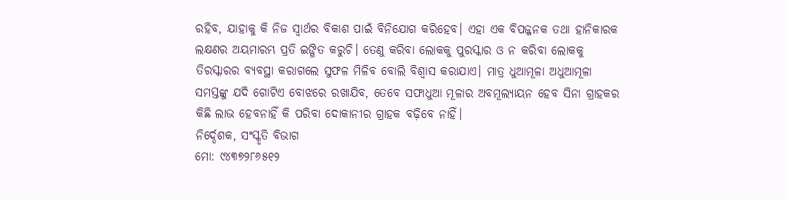ରହିବ, ଯାହାକୁ କି ନିଜ ସ୍ବାର୍ଥର ବିକାଶ ପାଇଁ ବିନିଯୋଗ କରିହେବ। ଏହା ଏକ ବିପଜ୍ଜନକ ତଥା ହାନିକାରକ ଲକ୍ଷଣର ଅୟମାରମ୍ଭ ପ୍ରତି ଇଙ୍ଗିତ କରୁଚି। ତେଣୁ କରିବା ଲୋକକୁ ପୁରସ୍କାର ଓ ନ କରିବା ଲୋକକୁ ତିରସ୍କାରର ବ୍ୟବସ୍ଥା କରାଗଲେ ସୁଫଳ ମିଳିବ ବୋଲି ବିଶ୍ୱାସ କରାଯାଏ। ମାତ୍ର ଧୁଆମୂଳା ଅଧୁଆମୂଳା ସମସ୍ତଙ୍କୁ ଯଦି ଗୋଟିଏ ବୋଝରେ ରଖାଯିବ, ତେବେ ସଫାଧୁଆ ମୂଳାର ଅବମୂଲ୍ୟାୟନ ହେବ ସିନା ଗ୍ରାହକର କିଛି ଲାଭ ହେବନାହିଁ କି ପରିବା ଦୋକାନୀର ଗ୍ରାହକ ବଢ଼ିବେ ନାହିଁ।
ନିର୍ଦ୍ଦେଶକ, ସଂସ୍କୃତି ବିଭାଗ
ମୋ: ୯୪୩୭୨୮୬୫୧୨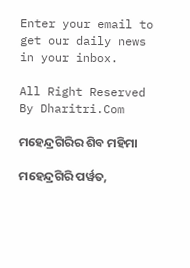Enter your email to get our daily news in your inbox.

All Right Reserved By Dharitri.Com

ମହେନ୍ଦ୍ରଗିରିର ଶିବ ମହିମା

ମହେନ୍ଦ୍ରଗିରି ପର୍ୱତ,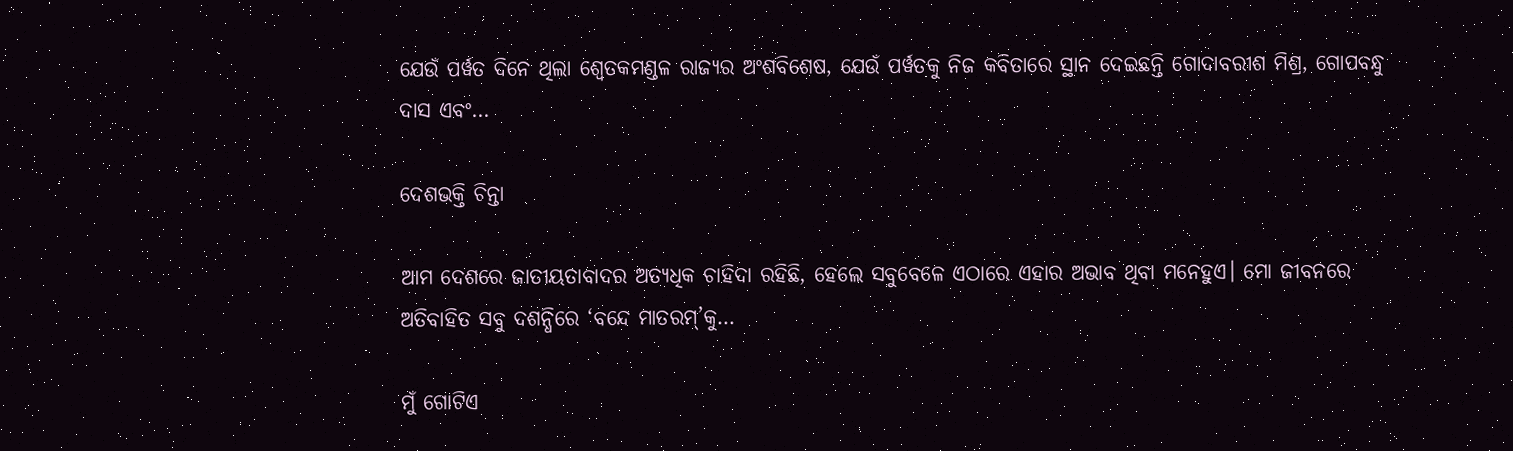ଯେଉଁ ପର୍ୱତ ଦିନେ ଥିଲା ଶ୍ୱେତକମଣ୍ଡଳ ରାଜ୍ୟର ଅଂଶବିଶେଷ, ଯେଉଁ ପର୍ୱତକୁ ନିଜ କବିତାରେ ସ୍ଥାନ ଦେଇଛନ୍ତି ଗୋଦାବରୀଶ ମିଶ୍ର, ଗୋପବନ୍ଧୁ ଦାସ ଏବଂ…

ଦେଶଭକ୍ତି ଚିନ୍ତା

ଆମ ଦେଶରେ ଜାତୀୟତାବାଦର ଅତ୍ୟଧିକ ଚାହିଦା ରହିଛି, ହେଲେ ସବୁବେଳେ ଏଠାରେ ଏହାର ଅଭାବ ଥିବା ମନେହୁଏ। ମୋ ଜୀବନରେ ଅତିବାହିତ ସବୁ ଦଶନ୍ଧିରେ ‘ବନ୍ଦେ ମାତରମ୍‌’କୁ…

ମୁଁ ଗୋଟିଏ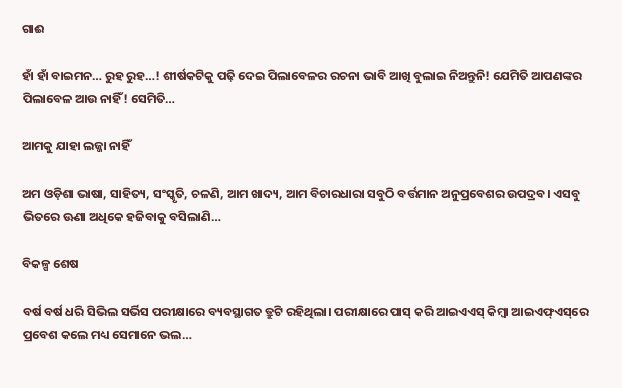ଗାଈ

ହାଁ ହାଁ ବାଇମନ… ରୁହ ରୁହ…! ଶୀର୍ଷକଟିକୁ ପଢ଼ି ଦେଇ ପିଲାବେଳର ରଚନା ଭାବି ଆଖି ବୁଲାଇ ନିଅନ୍ତୁନି! ଯେମିତି ଆପଣଙ୍କର ପିଲାବେଳ ଆଉ ନାହିଁ! ସେମିତି…

ଆମକୁ ଯାହା ଲଜ୍ଜା ନାହିଁ

ଅମ ଓଡ଼ିଶା ଭାଷା, ସାହିତ୍ୟ, ସଂସ୍କୃତି, ଚଳଣି, ଆମ ଖାଦ୍ୟ, ଆମ ବିଚାରଧାରା ସବୁଠି ବର୍ତ୍ତମାନ ଅନୁପ୍ରବେଶର ଉପଦ୍ରବ। ଏସବୁ ଭିତରେ ଊଣା ଅଧିକେ ହଜିବାକୁ ବସିଲାଣି…

ବିକଳ୍ପ ଶେଷ

ବର୍ଷ ବର୍ଷ ଧରି ସିଭିଲ ସର୍ଭିସ ପରୀକ୍ଷାରେ ବ୍ୟବସ୍ଥାଗତ ତ୍ରୁଟି ରହିଥିଲା। ପରୀକ୍ଷାରେ ପାସ୍‌ କରି ଆଇଏଏସ୍‌ କିମ୍ବା ଆଇଏଫ୍‌ଏସ୍‌ରେ ପ୍ରବେଶ କଲେ ମଧ୍ୟ ସେମାନେ ଭଲ…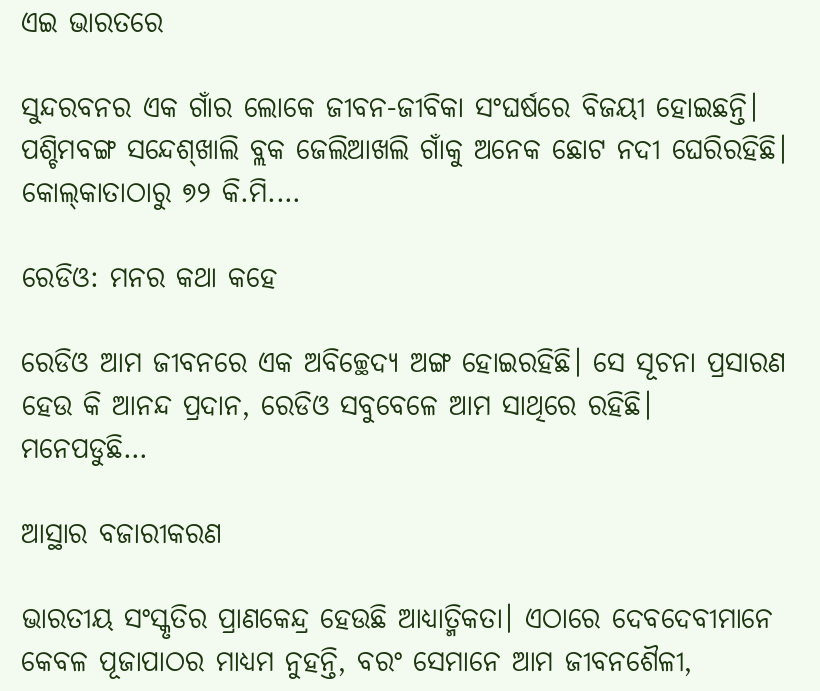ଏଇ ଭାରତରେ

ସୁନ୍ଦରବନର ଏକ ଗାଁର ଲୋକେ ଜୀବନ-ଜୀବିକା ସଂଘର୍ଷରେ ବିଜୟୀ ହୋଇଛନ୍ତି। ପଶ୍ଚିମବଙ୍ଗ ସନ୍ଦେଶ୍‌ଖାଲି ବ୍ଲକ ଜେଲିଆଖଲି ଗାଁକୁ ଅନେକ ଛୋଟ ନଦୀ ଘେରିରହିଛି। କୋଲ୍‌କାତାଠାରୁ ୭୨ କି.ମି.…

ରେଡିଓ: ମନର କଥା କହେ

ରେଡିଓ ଆମ ଜୀବନରେ ଏକ ଅବିଚ୍ଛେଦ୍ୟ ଅଙ୍ଗ ହୋଇରହିଛି। ସେ ସୂଚନା ପ୍ରସାରଣ ହେଉ କି ଆନନ୍ଦ ପ୍ରଦାନ, ରେଡିଓ ସବୁବେଳେ ଆମ ସାଥିରେ ରହିଛି। ମନେପଡୁଛି…

ଆସ୍ଥାର ବଜାରୀକରଣ

ଭାରତୀୟ ସଂସ୍କୃତିର ପ୍ରାଣକେନ୍ଦ୍ର ହେଉଛି ଆଧ୍ୟାତ୍ମିକତା। ଏଠାରେ ଦେବଦେବୀମାନେ କେବଳ ପୂଜାପାଠର ମାଧ୍ୟମ ନୁହନ୍ତି, ବରଂ ସେମାନେ ଆମ ଜୀବନଶୈଳୀ,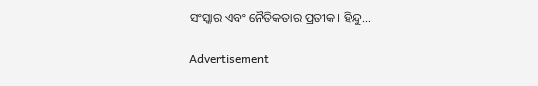ସଂସ୍କାର ଏବଂ ନୈତିକତାର ପ୍ରତୀକ। ହିନ୍ଦୁ…

Advertisement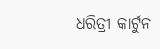ଧରିତ୍ରୀ କାର୍ଟୁନ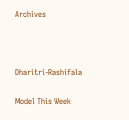Archives



Dharitri-Rashifala

Model This Week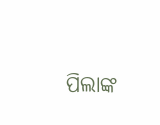ପିଲାଙ୍କ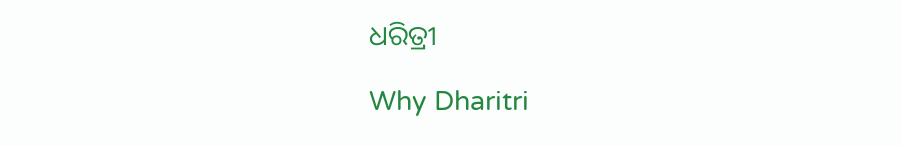ଧରିତ୍ରୀ

Why Dharitri